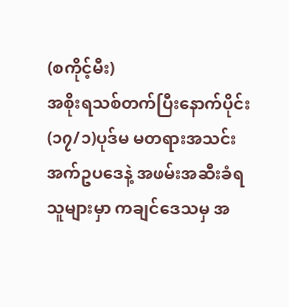(စကိုင့်မီး)
အစိုးရသစ်တက်ပြီးနောက်ပိုင်း (၁၇/၁)ပုဒ်မ မတရားအသင်းအက်ဥပဒေနဲ့ အဖမ်းအဆီးခံရသူများမှာ ကချင်ဒေသမှ အ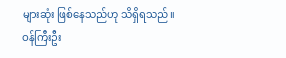များဆုံး ဖြစ်နေသည်ဟု သိရှိရသည်။ ဝန်ကြီးဦး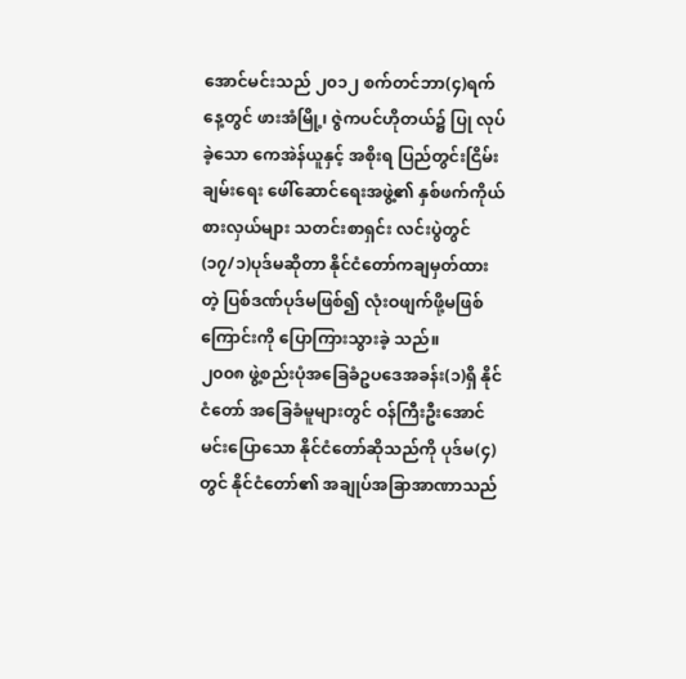အောင်မင်းသည် ၂၀၁၂ စက်တင်ဘာ(၄)ရက်နေ့တွင် ဖားအံမြို့၊ ဇွဲကပင်ဟိုတယ်၌ ပြု လုပ်ခဲ့သော ကေအဲန်ယူနှင့် အစိုးရ ပြည်တွင်းငြိမ်းချမ်းရေး ဖေါ်ဆောင်ရေးအဖွဲ့၏ နှစ်ဖက်ကိုယ်စားလှယ်များ သတင်းစာရှင်း လင်းပွဲတွင်(၁၇/၁)ပုဒ်မဆိုတာ နိုင်ငံတော်ကချမှတ်ထားတဲ့ ပြစ်ဒဏ်ပုဒ်မဖြစ်၍ လုံးဝဖျက်ဖို့မဖြစ်ကြောင်းကို ပြောကြားသွားခဲ့ သည်။
၂၀၀၈ ဖွဲ့စည်းပုံအခြေခံဥပဒေအခန်း(၁)ရှိ နိုင်ငံတော် အခြေခံမူများတွင် ဝန်ကြီးဦးအောင်မင်းပြောသော နိုင်ငံတော်ဆိုသည်ကို ပုဒ်မ(၄)တွင် နိုင်ငံတော်၏ အချုပ်အခြာအာဏာသည်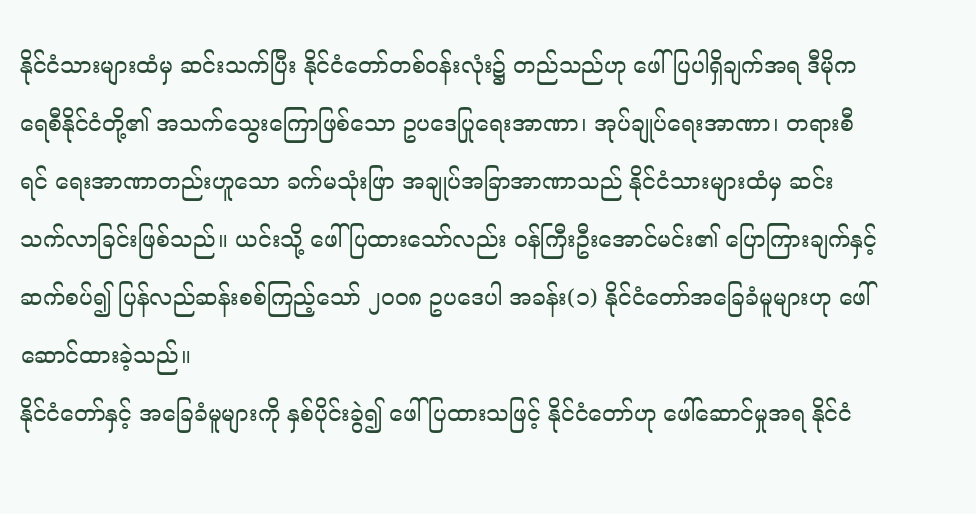နိုင်ငံသားများထံမှ ဆင်းသက်ပြီး နိုင်ငံတော်တစ်ဝန်းလုံး၌ တည်သည်ဟု ဖေါ်ပြပါရှိချက်အရ ဒီမိုကရေစီနိုင်ငံတို့၏ အသက်သွေးကြောဖြစ်သော ဥပဒေပြုရေးအာဏာ၊ အုပ်ချုပ်ရေးအာဏာ၊ တရားစီရင် ရေးအာဏာတည်းဟူသော ခက်မသုံးဖြာ အချုပ်အခြာအာဏာသည် နိုင်ငံသားများထံမှ ဆင်းသက်လာခြင်းဖြစ်သည်။ ယင်းသို့ ဖေါ်ပြထားသော်လည်း ဝန်ကြီးဦးအောင်မင်း၏ ပြောကြားချက်နှင့် ဆက်စပ်၍ ပြန်လည်ဆန်းစစ်ကြည့်သော် ၂၀၀၈ ဥပဒေပါ အခန်း(၁) နိုင်ငံတော်အခြေခံမူများဟု ဖေါ်ဆောင်ထားခဲ့သည်။
နိုင်ငံတော်နှင့် အခြေခံမူများကို နှစ်ပိုင်းခွဲ၍ ဖေါ်ပြထားသဖြင့် နိုင်ငံတော်ဟု ဖေါ်ဆောင်မှုအရ နိုင်ငံ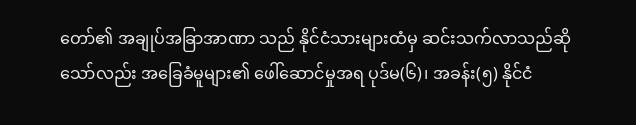တော်၏ အချုပ်အခြာအာဏာ သည် နိုင်ငံသားများထံမှ ဆင်းသက်လာသည်ဆိုသော်လည်း အခြေခံမူများ၏ ဖေါ်ဆောင်မှုအရ ပုဒ်မ(၆)၊ အခန်း(၅) နိုင်ငံ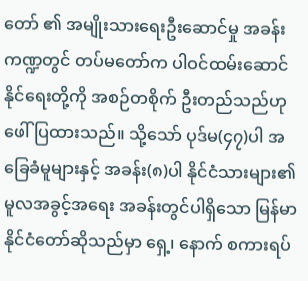တော် ၏ အမျိုးသားရေးဦးဆောင်မှု အခန်းကဏ္ဍတွင် တပ်မတော်က ပါဝင်ထမ်းဆောင်နိုင်ရေးတို့ကို အစဉ်တစိုက် ဦးတည်သည်ဟု ဖေါ်ပြထားသည်။ သို့သော် ပုဒ်မ(၄၇)ပါ အခြေခံမူများနှင့် အခန်း(၈)ပါ နိုင်ငံသားများ၏ မူလအခွင့်အရေး အခန်းတွင်ပါရှိသော မြန်မာနိုင်ငံတော်ဆိုသည်မှာ ရှေ့၊ နောက် စကားရပ်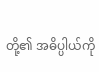တို့၏ အဓိပ္ပါယ်ကို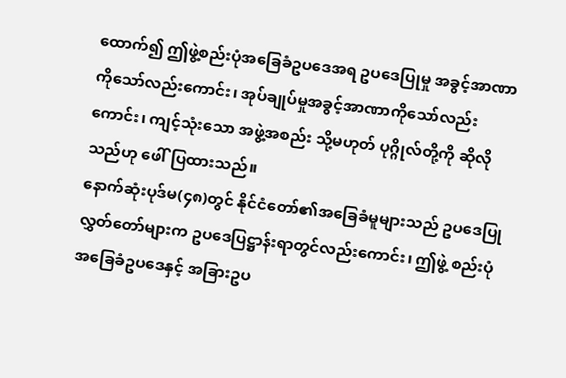ထောက်၍ ဤဖွဲ့စည်းပုံအခြေခံဥပဒေအရ ဥပဒေပြုမှု အခွင့်အာဏာကိုသော်လည်းကောင်း၊ အုပ်ချုပ်မှုအခွင့်အာဏာကိုသော်လည်းကောင်း၊ ကျင့်သုံးသော အဖွဲ့အစည်း သို့မဟုတ် ပုဂ္ဂိုလ်တို့ကို ဆိုလိုသည်ဟု ဖေါ်ပြထားသည်။
နောက်ဆုံးပုဒ်မ(၄၈)တွင် နိုင်ငံတော်၏အခြေခံမူများသည် ဥပဒေပြုလွှတ်တော်များက ဥပဒေပြဋ္ဌာန်းရာတွင်လည်းကောင်း၊ ဤဖွဲ့ စည်းပုံ အခြေခံဥပဒေနှင့် အခြားဥပ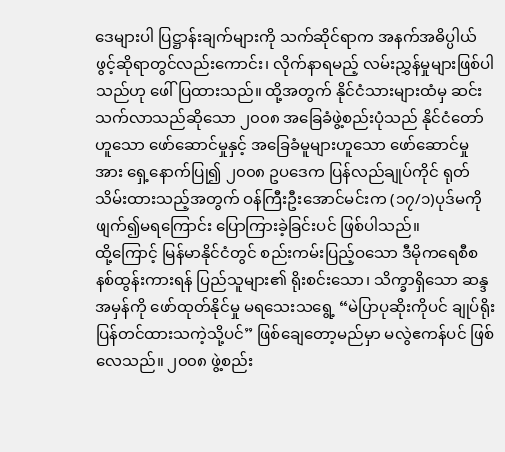ဒေများပါ ပြဋ္ဌာန်းချက်များကို သက်ဆိုင်ရာက အနက်အဓိပ္ပါယ် ဖွင့်ဆိုရာတွင်လည်းကောင်း၊ လိုက်နာရမည့် လမ်းညွှန်မှုများဖြစ်ပါသည်ဟု ဖေါ်ပြထားသည်။ ထို့အတွက် နိုင်ငံသားများထံမှ ဆင်းသက်လာသည်ဆိုသော ၂၀၀၈ အခြေခံဖွဲ့စည်းပုံသည် နိုင်ငံတော်ဟူသော ဖော်ဆောင်မှုနှင့် အခြေခံမူများဟူသော ဖော်ဆောင်မှုအား ရှေ့နောက်ပြု၍ ၂၀၀၈ ဥပဒေက ပြန်လည်ချုပ်ကိုင် ရုတ်သိမ်းထားသည့်အတွက် ဝန်ကြီးဦးအောင်မင်းက (၁၇/၁)ပုဒ်မကို ဖျက်၍မရကြောင်း ပြောကြားခဲ့ခြင်းပင် ဖြစ်ပါသည်။
ထို့ကြောင့် မြန်မာနိုင်ငံတွင် စည်းကမ်းပြည့်ဝသော ဒီမိုကရေစီစနစ်ထွန်းကားရန် ပြည်သူများ၏ ရိုးစင်းသော၊ သိက္ခာရှိသော ဆန္ဒ အမှန်ကို ဖော်ထုတ်နိုင်မှု မရသေးသရွေ့ “မဲပြာပုဆိုးကိုပင် ချုပ်ရိုးပြန်တင်ထားသကဲ့သို့ပင်” ဖြစ်ချေတော့မည်မှာ မလွဲဧကန်ပင် ဖြစ်လေသည်။ ၂၀၀၈ ဖွဲ့စည်း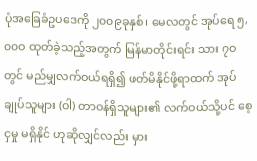ပုံအခြေခံဥပဒေကို ၂၀၀၉ခုနှစ်၊ မေလတွင် အုပ်ရေ ၅,၀၀ဝ ထုတ်ခဲ့သည့်အတွက် မြန်မာတိုင်းရင်း သား ၇ဝတွင် မည်မျှလက်ဝယ်ရရှိ၍ ဖတ်မိနိုင်ဖို့ရာထက် အုပ်ချုပ်သူများ (ဝါ) တာဝန်ရှိသူများ၏ လက်ဝယ်သို့ပင် စေ့ငှမှု မရှိနိုင် ဟုဆိုလျှင်လည်း မှား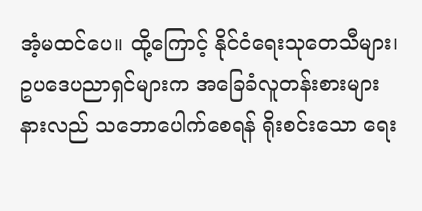အံ့မထင်ပေ။ ထို့ကြောင့် နိုင်ငံရေးသုတေသီများ၊ ဥပဒေပညာရှင်များက အခြေခံလူတန်းစားများ နားလည် သဘောပေါက်စေရန် ရိုးစင်းသော ရေး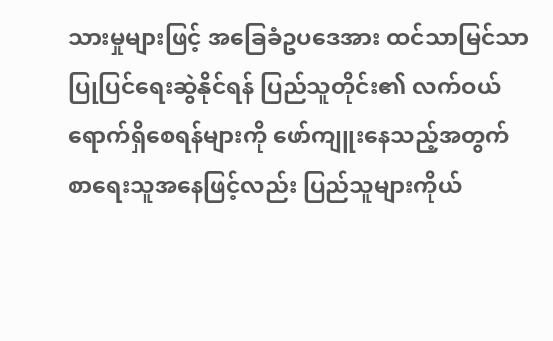သားမှုများဖြင့် အခြေခံဥပဒေအား ထင်သာမြင်သာ ပြုပြင်ရေးဆွဲနိုင်ရန် ပြည်သူတိုင်း၏ လက်ဝယ် ရောက်ရှိစေရန်များကို ဖော်ကျူးနေသည့်အတွက် စာရေးသူအနေဖြင့်လည်း ပြည်သူများကိုယ်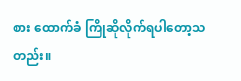စား ထောက်ခံ ကြိုဆိုလိုက်ရပါတော့သတည်း။